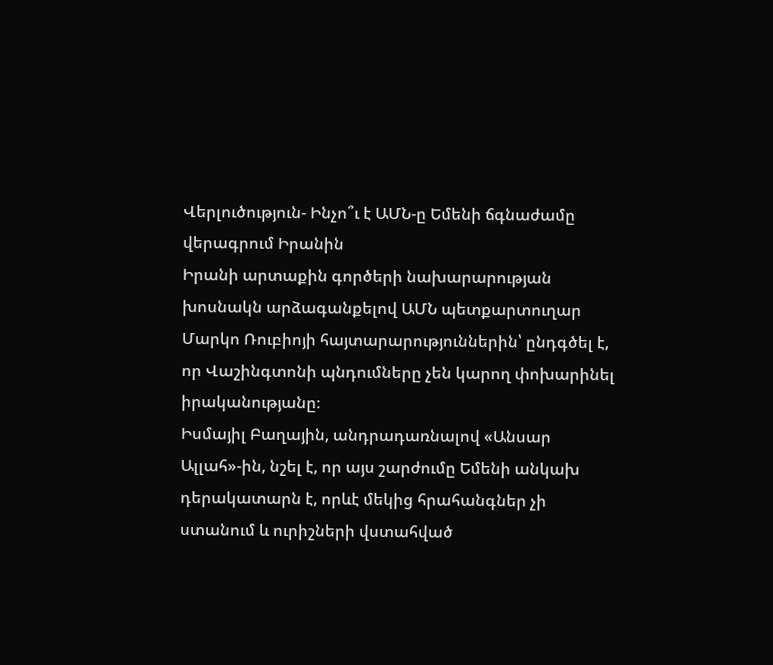Վերլուծություն- Ինչո՞ւ է ԱՄՆ-ը Եմենի ճգնաժամը վերագրում Իրանին
Իրանի արտաքին գործերի նախարարության խոսնակն արձագանքելով ԱՄՆ պետքարտուղար Մարկո Ռուբիոյի հայտարարություններին՝ ընդգծել է, որ Վաշինգտոնի պնդումները չեն կարող փոխարինել իրականությանը։
Իսմայիլ Բաղային, անդրադառնալով «Անսար Ալլահ»-ին, նշել է, որ այս շարժումը Եմենի անկախ դերակատարն է, որևէ մեկից հրահանգներ չի ստանում և ուրիշների վստահված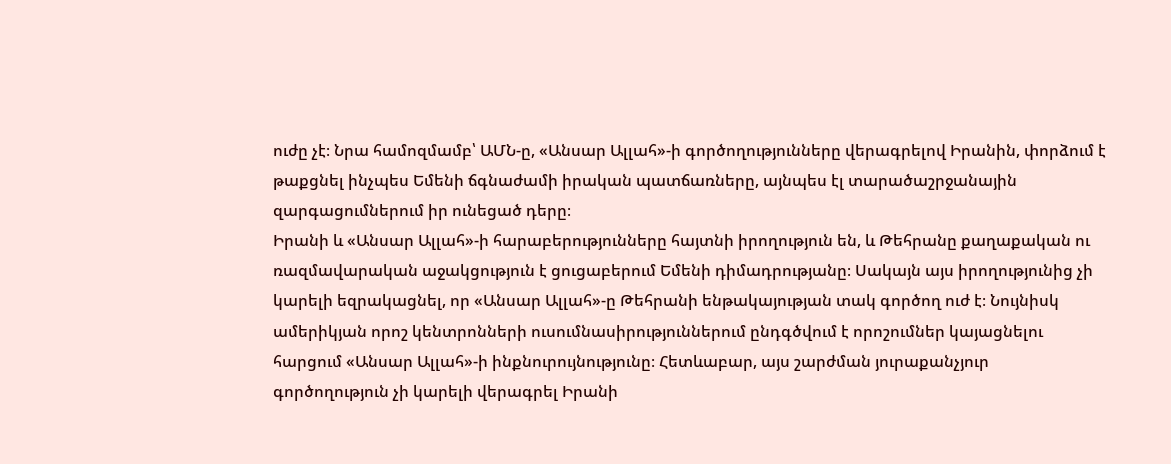ուժը չէ։ Նրա համոզմամբ՝ ԱՄՆ-ը, «Անսար Ալլահ»-ի գործողությունները վերագրելով Իրանին, փորձում է թաքցնել ինչպես Եմենի ճգնաժամի իրական պատճառները, այնպես էլ տարածաշրջանային զարգացումներում իր ունեցած դերը։
Իրանի և «Անսար Ալլահ»-ի հարաբերությունները հայտնի իրողություն են, և Թեհրանը քաղաքական ու ռազմավարական աջակցություն է ցուցաբերում Եմենի դիմադրությանը։ Սակայն այս իրողությունից չի կարելի եզրակացնել, որ «Անսար Ալլահ»-ը Թեհրանի ենթակայության տակ գործող ուժ է։ Նույնիսկ ամերիկյան որոշ կենտրոնների ուսումնասիրություններում ընդգծվում է որոշումներ կայացնելու հարցում «Անսար Ալլահ»-ի ինքնուրույնությունը։ Հետևաբար, այս շարժման յուրաքանչյուր գործողություն չի կարելի վերագրել Իրանի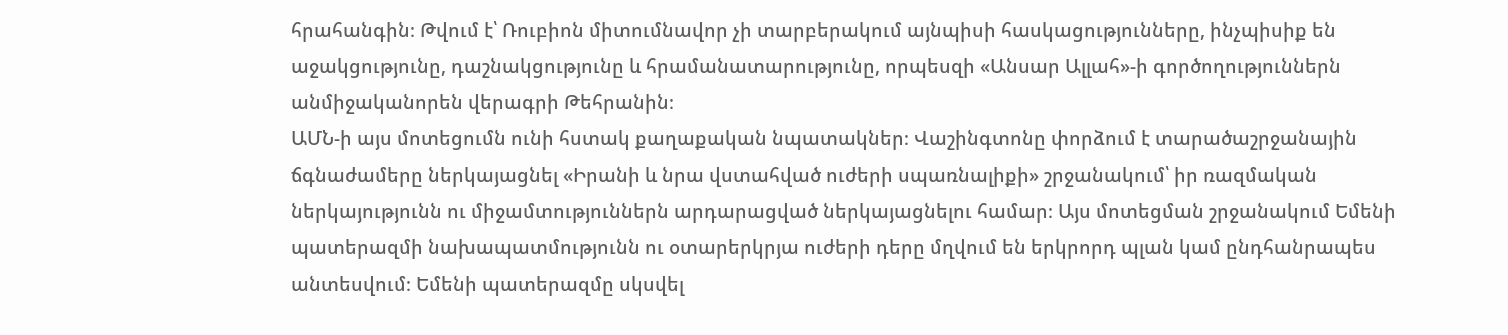հրահանգին։ Թվում է՝ Ռուբիոն միտումնավոր չի տարբերակում այնպիսի հասկացությունները, ինչպիսիք են աջակցությունը, դաշնակցությունը և հրամանատարությունը, որպեսզի «Անսար Ալլահ»-ի գործողություններն անմիջականորեն վերագրի Թեհրանին։
ԱՄՆ-ի այս մոտեցումն ունի հստակ քաղաքական նպատակներ։ Վաշինգտոնը փորձում է տարածաշրջանային ճգնաժամերը ներկայացնել «Իրանի և նրա վստահված ուժերի սպառնալիքի» շրջանակում՝ իր ռազմական ներկայությունն ու միջամտություններն արդարացված ներկայացնելու համար։ Այս մոտեցման շրջանակում Եմենի պատերազմի նախապատմությունն ու օտարերկրյա ուժերի դերը մղվում են երկրորդ պլան կամ ընդհանրապես անտեսվում։ Եմենի պատերազմը սկսվել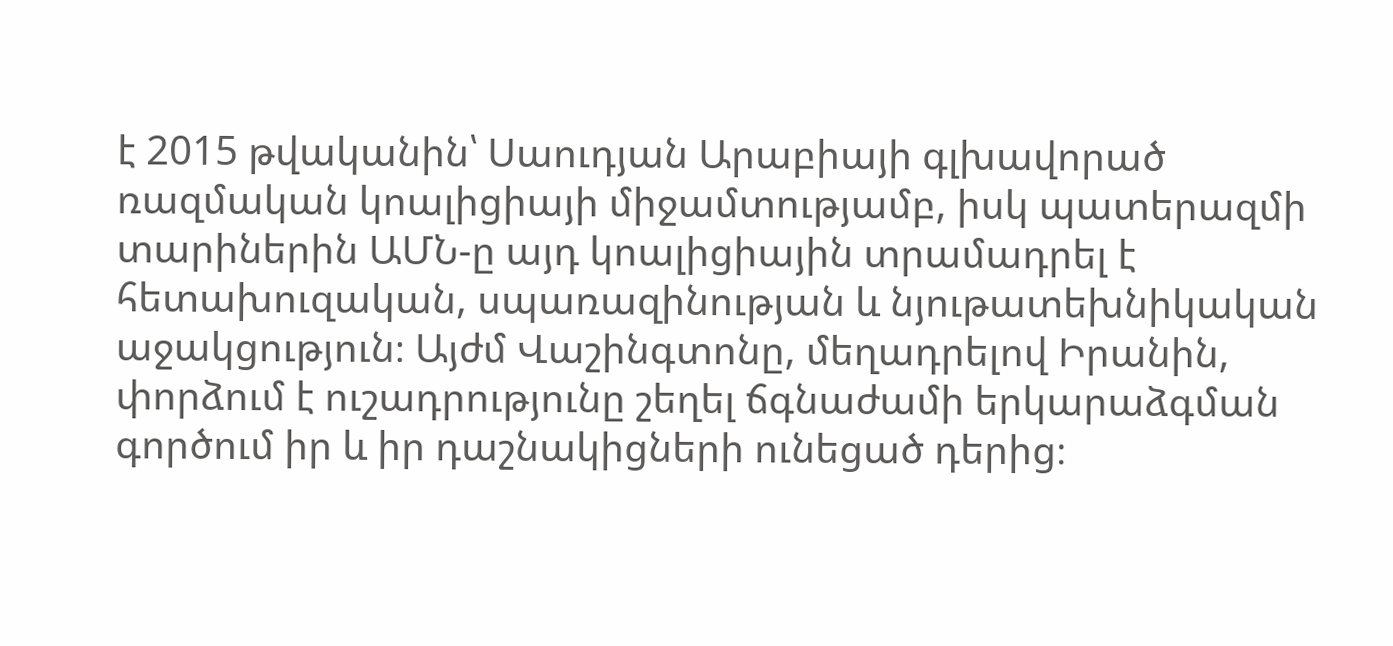է 2015 թվականին՝ Սաուդյան Արաբիայի գլխավորած ռազմական կոալիցիայի միջամտությամբ, իսկ պատերազմի տարիներին ԱՄՆ-ը այդ կոալիցիային տրամադրել է հետախուզական, սպառազինության և նյութատեխնիկական աջակցություն։ Այժմ Վաշինգտոնը, մեղադրելով Իրանին, փորձում է ուշադրությունը շեղել ճգնաժամի երկարաձգման գործում իր և իր դաշնակիցների ունեցած դերից։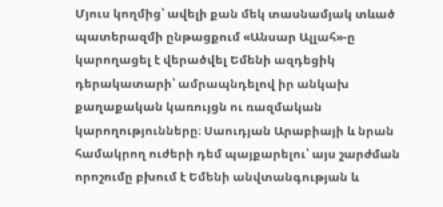Մյուս կողմից՝ ավելի քան մեկ տասնամյակ տևած պատերազմի ընթացքում «Անսար Ալլահ»-ը կարողացել է վերածվել Եմենի ազդեցիկ դերակատարի՝ ամրապնդելով իր անկախ քաղաքական կառույցն ու ռազմական կարողությունները։ Սաուդյան Արաբիայի և նրան համակրող ուժերի դեմ պայքարելու՝ այս շարժման որոշումը բխում է Եմենի անվտանգության և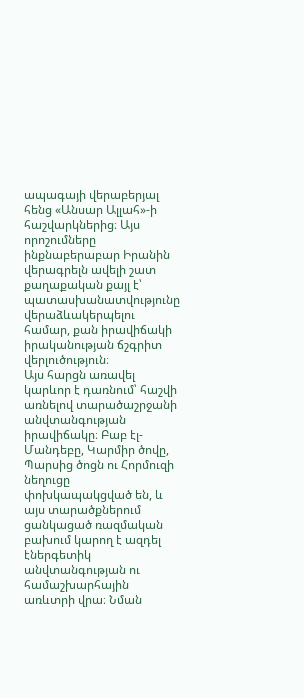ապագայի վերաբերյալ հենց «Անսար Ալլահ»-ի հաշվարկներից։ Այս որոշումները ինքնաբերաբար Իրանին վերագրելն ավելի շատ քաղաքական քայլ է՝ պատասխանատվությունը վերաձևակերպելու համար, քան իրավիճակի իրականության ճշգրիտ վերլուծություն։
Այս հարցն առավել կարևոր է դառնում՝ հաշվի առնելով տարածաշրջանի անվտանգության իրավիճակը։ Բաբ էլ-Մանդեբը, Կարմիր ծովը, Պարսից ծոցն ու Հորմուզի նեղուցը փոխկապակցված են, և այս տարածքներում ցանկացած ռազմական բախում կարող է ազդել էներգետիկ անվտանգության ու համաշխարհային առևտրի վրա։ Նման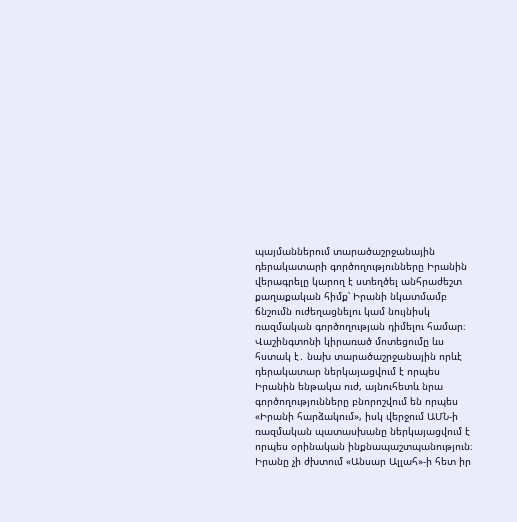պայմաններում տարածաշրջանային դերակատարի գործողությունները Իրանին վերագրելը կարող է ստեղծել անհրաժեշտ քաղաքական հիմք՝ Իրանի նկատմամբ ճնշումն ուժեղացնելու կամ նույնիսկ ռազմական գործողության դիմելու համար։
Վաշինգտոնի կիրառած մոտեցումը ևս հստակ է․ նախ տարածաշրջանային որևէ դերակատար ներկայացվում է որպես Իրանին ենթակա ուժ, այնուհետև նրա գործողությունները բնորոշվում են որպես «Իրանի հարձակում», իսկ վերջում ԱՄՆ-ի ռազմական պատասխանը ներկայացվում է որպես օրինական ինքնապաշտպանություն։ Իրանը չի ժխտում «Անսար Ալլահ»-ի հետ իր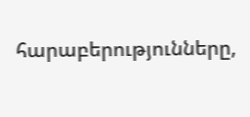հարաբերությունները,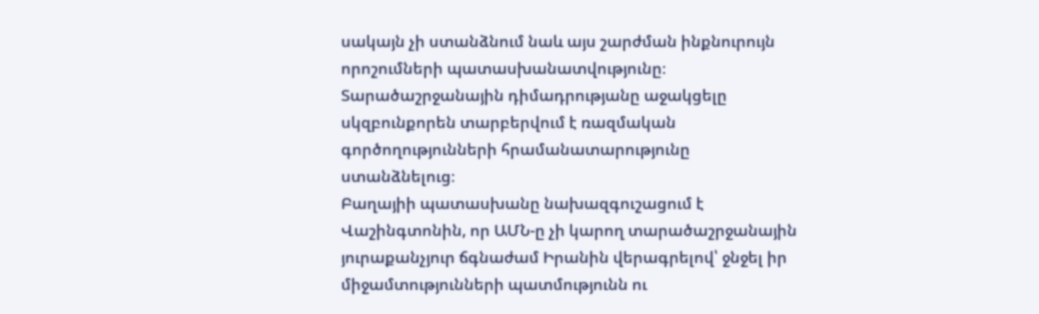սակայն չի ստանձնում նաև այս շարժման ինքնուրույն որոշումների պատասխանատվությունը։ Տարածաշրջանային դիմադրությանը աջակցելը սկզբունքորեն տարբերվում է ռազմական գործողությունների հրամանատարությունը ստանձնելուց։
Բաղայիի պատասխանը նախազգուշացում է Վաշինգտոնին, որ ԱՄՆ-ը չի կարող տարածաշրջանային յուրաքանչյուր ճգնաժամ Իրանին վերագրելով՝ ջնջել իր միջամտությունների պատմությունն ու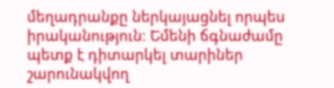մեղադրանքը ներկայացնել որպես իրականություն։ Եմենի ճգնաժամը պետք է դիտարկել տարիներ շարունակվող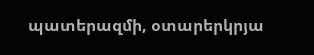պատերազմի, օտարերկրյա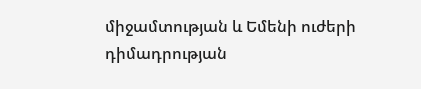միջամտության և Եմենի ուժերի դիմադրության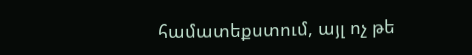համատեքստում, այլ ոչ թե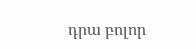դրա բոլոր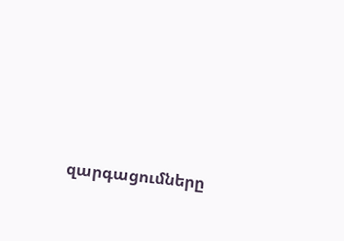զարգացումները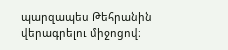պարզապես Թեհրանին վերագրելու միջոցով։